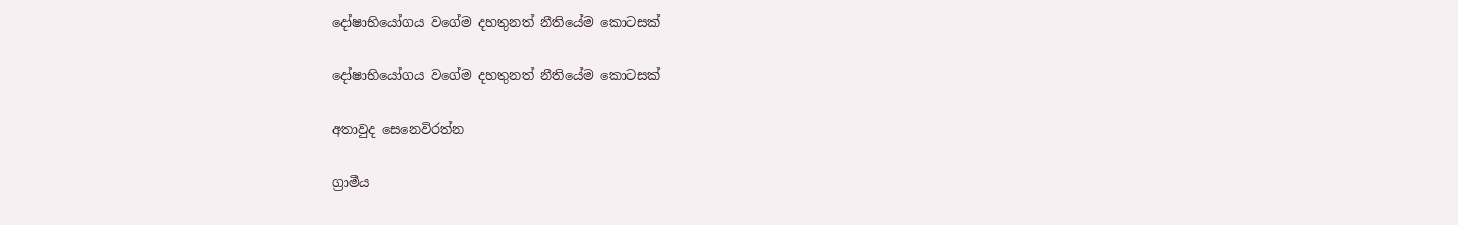දෝෂාභියෝගය වගේම දහතුනත් නීතියේම කොටසක්

දෝෂාභියෝගය වගේම දහතුනත් නීතියේම කොටසක්

අතාවුද සෙනෙවිරත්න

ග්‍රාමීය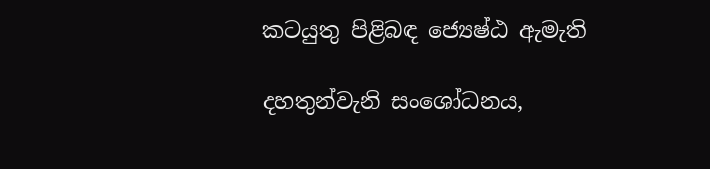කටයුතු පිළිබඳ ජ්‍යෙෂ්ඨ ඇමැති

දහතුන්වැනි සංශෝධනය,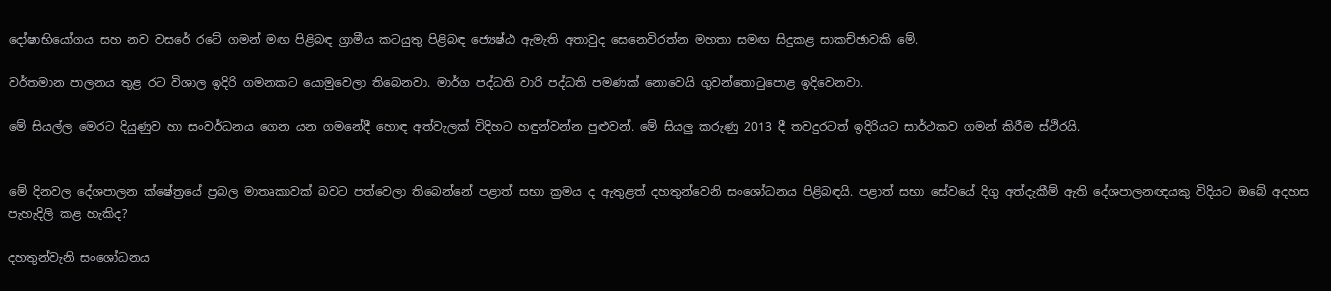දෝෂාභියෝගය සහ නව වසරේ රටේ ගමන් මඟ පිළිබඳ ග්‍රාමීය කටයුතු පිළිබඳ ජ්‍යෙෂ්ඨ ඇමැති අතාවුද සෙනෙවිරත්න මහතා සමඟ සිදුකළ සාකච්ඡාවකි මේ.

වර්තමාන පාලනය තුළ රට විශාල ඉදිරි ගමනකට යොමුවෙලා තිබෙනවා. මාර්ග පද්ධති වාරි පද්ධති පමණක් නොවෙයි ගුවන්තොටුපොළ ඉදිවෙනවා.

මේ සියල්ල මෙරට දියුණුව හා සංවර්ධනය ගෙන යන ගමනේදී හොඳ අත්වැලක් විදිහට හඳුන්වන්න පුළුවන්. මේ සියලු කරුණු 2013 දී තවදුරටත් ඉදිරියට සාර්ථකව ගමන් කිරීම ස්ථිරයි.


මේ දිනවල දේශපාලන ක්ෂේත්‍රයේ ප්‍රබල මාතෘකාවක් බවට පත්වෙලා තිබෙන්නේ පළාත් සභා ක්‍රමය ද ඇතුළත් දහතුන්වෙනි සංශෝධනය පිළිබඳයි. පළාත් සභා සේවයේ දිගු අත්දැකීම් ඇති දේශපාලනඥයකු විදියට ඔබේ අදහස පැහැදිලි කළ හැකිද?

දහතුන්වැනි සංශෝධනය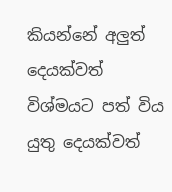කියන්නේ අලුත් දෙයක්වත් විශ්මයට පත් විය යුතු දෙයක්වත්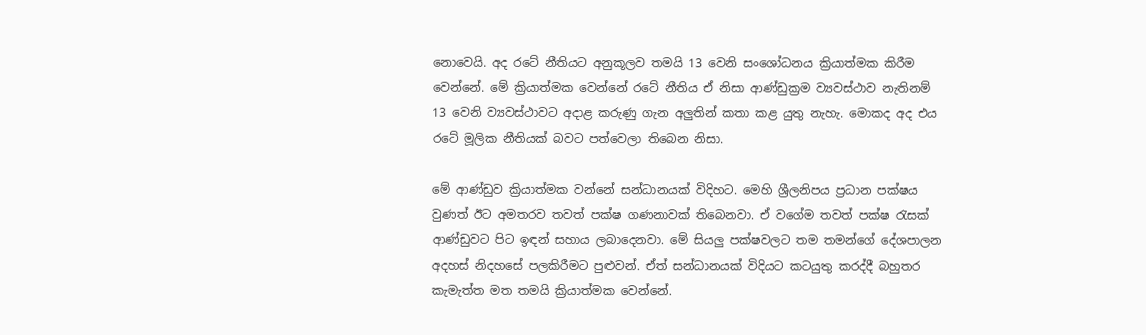නොවෙයි. අද රටේ නීතියට අනුකූලව තමයි 13 වෙනි සංශෝධනය ක්‍රියාත්මක කිරීම වෙන්නේ. මේ ක්‍රියාත්මක වෙන්නේ රටේ නීතිය ඒ නිසා ආණ්ඩුක්‍රම ව්‍යවස්ථාව නැතිනම් 13 වෙනි ව්‍යවස්ථාවට අදාළ කරුණු ගැන අලුතින් කතා කළ යුතු නැහැ. මොකද අද එය රටේ මූලික නීතියක් බවට පත්වෙලා තිබෙන නිසා.

මේ ආණ්ඩුව ක්‍රියාත්මක වන්නේ සන්ධානයක් විදිහට. මෙහි ශ්‍රීලනිපය ප්‍රධාන පක්ෂය වුණත් ඊට අමතරව තවත් පක්ෂ ගණනාවක් තිබෙනවා. ඒ වගේම තවත් පක්ෂ රැසක් ආණ්ඩුවට පිට ඉඳන් සහාය ලබාදෙනවා. මේ සියලු පක්ෂවලට තම තමන්ගේ දේශපාලන අදහස් නිදහසේ පලකිරීමට පුළුවන්. ඒත් සන්ධානයක් විදියට කටයුතු කරද්දී බහුතර කැමැත්ත මත තමයි ක්‍රියාත්මක වෙන්නේ.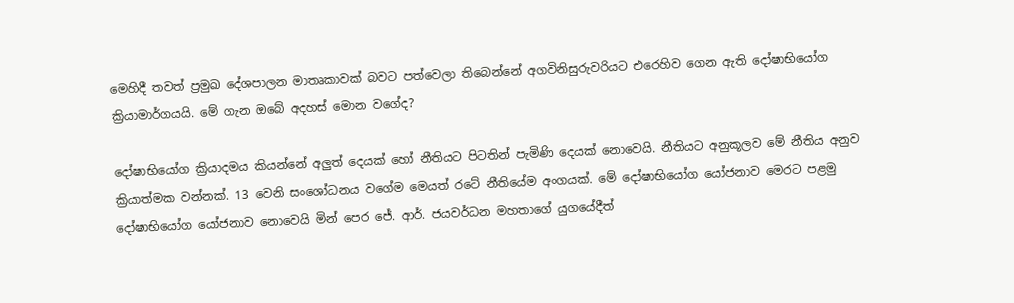මෙහිදී තවත් ප්‍රමුඛ දේශපාලන මාතෘකාවක් බවට පත්වෙලා තිබෙන්නේ අගවිනිසුරුවරියට එරෙහිව ගෙන ඇති දෝෂාභියෝග ක්‍රියාමාර්ගයයි. මේ ගැන ඔබේ අදහස් මොන වගේද?

දෝෂාභියෝග ක්‍රියාදමය කියන්නේ අලුත් දෙයක් හෝ නීතියට පිටතින් පැමිණි දෙයක් නොවෙයි. නීතියට අනුකූලව මේ නීතිය අනුව ක්‍රියාත්මක වන්නක්. 13 වෙනි සංශෝධනය වගේම මෙයත් රටේ නීතියේම අංගයක්. මේ දෝෂාභියෝග යෝජනාව මෙරට පළමු දෝෂාභියෝග යෝජනාව නොවෙයි මින් පෙර ජේ. ආර්. ජයවර්ධන මහතාගේ යුගයේදීත්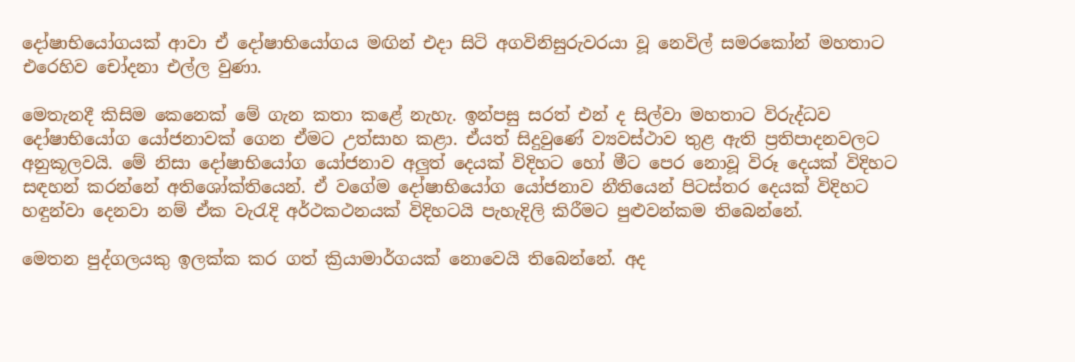දෝෂාභියෝගයක් ආවා ඒ දෝෂාභියෝගය මඟින් එදා සිටි අගවිනිසුරුවරයා වූ නෙවිල් සමරකෝන් මහතාට එරෙහිව චෝදනා එල්ල වුණා.

මෙතැනදී කිසිම කෙනෙක් මේ ගැන කතා කළේ නැහැ. ඉන්පසු සරත් එන් ද සිල්වා මහතාට විරුද්ධව දෝෂාභියෝග යෝජනාවක් ගෙන ඒමට උත්සාහ කළා. ඒයත් සිදුවුණේ ව්‍යවස්ථාව තුළ ඇති ප්‍රතිපාදනවලට අනුකූලවයි. මේ නිසා දෝෂාභියෝග යෝජනාව අලුත් දෙයක් විදිහට හෝ මීට පෙර නොවූ විරූ දෙයක් විදිහට සඳහන් කරන්නේ අතිශෝක්තියෙන්. ඒ වගේම දෝෂාභියෝග යෝජනාව නීතියෙන් පිටස්තර දෙයක් විදිහට හඳුන්වා දෙනවා නම් ඒක වැරැදි අර්ථකථනයක් විදිහටයි පැහැදිලි කිරීමට පුළුවන්කම තිබෙන්නේ.

මෙතන පුද්ගලයකු ඉලක්ක කර ගත් ක්‍රියාමාර්ගයක් නොවෙයි තිබෙන්නේ. අද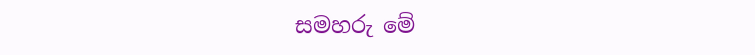සමහරු මේ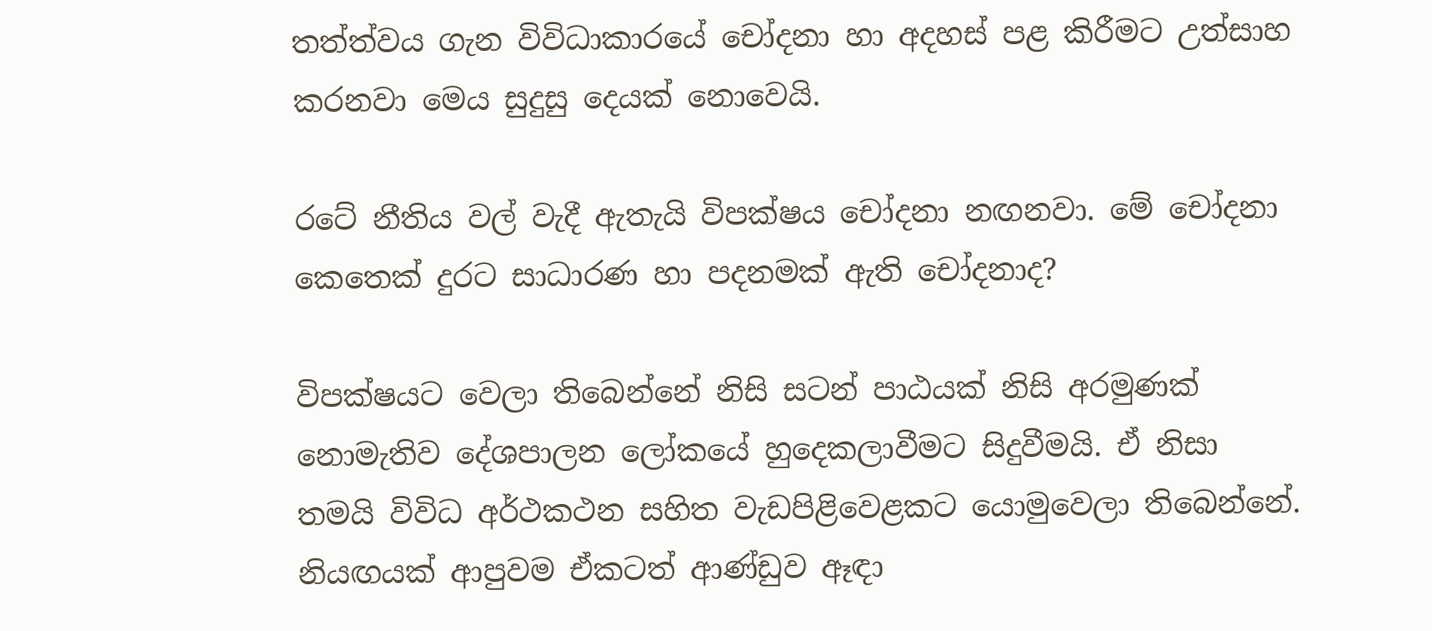තත්ත්වය ගැන විවිධාකාරයේ චෝදනා හා අදහස් පළ කිරීමට උත්සාහ කරනවා මෙය සුදුසු දෙයක් නොවෙයි.

රටේ නීතිය වල් වැදී ඇතැයි විපක්ෂය චෝදනා නඟනවා. මේ චෝදනා කෙතෙක් දුරට සාධාරණ හා පදනමක් ඇති චෝදනාද?

විපක්ෂයට වෙලා තිබෙන්නේ නිසි සටන් පාඨයක් නිසි අරමුණක් නොමැතිව දේශපාලන ලෝකයේ හුදෙකලාවීමට සිදුවීමයි. ඒ නිසා තමයි විවිධ අර්ථකථන සහිත වැඩපිළිවෙළකට යොමුවෙලා තිබෙන්නේ. නියඟයක් ආපුවම ඒකටත් ආණ්ඩුව ඈඳා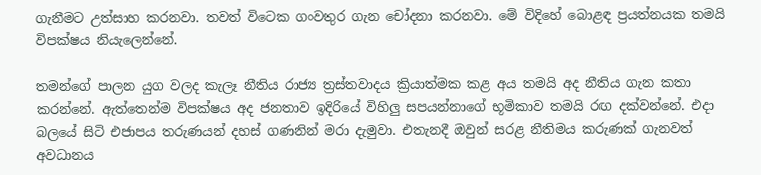ගැනීමට උත්සාහ කරනවා. තවත් විටෙක ගංවතුර ගැන චෝදනා කරනවා. මේ විදිහේ බොළඳ ප්‍රයත්නයක තමයි විපක්ෂය නියැලෙන්නේ.

තමන්ගේ පාලන යුග වලද කැලෑ නීතිය රාජ්‍ය ත්‍රස්තවාදය ක්‍රියාත්මක කළ අය තමයි අද නීතිය ගැන කතා කරන්නේ. ඇත්තෙන්ම විපක්ෂය අද ජනතාව ඉදිරියේ විහිලු සපයන්නාගේ භූමිකාව තමයි රඟ දක්වන්නේ. එදා බලයේ සිටි එජාපය තරුණයන් දහස් ගණනින් මරා දැමුවා. එතැනදී ඔවුන් සරළ නීතිමය කරුණක් ගැනවත් අවධානය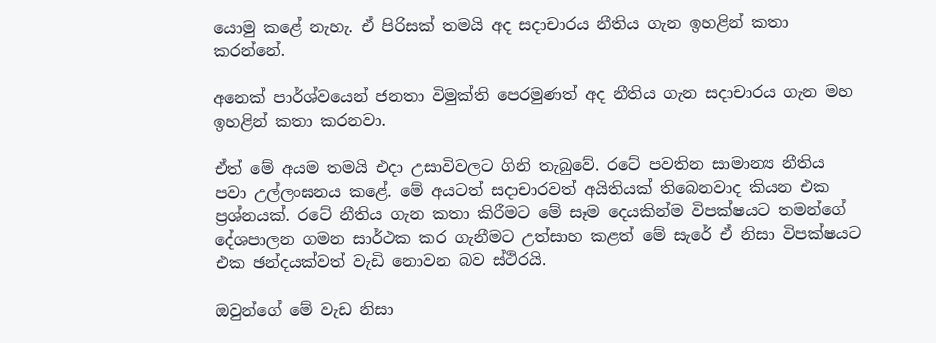යොමු කළේ නැහැ. ඒ පිරිසක් තමයි අද සදාචාරය නීතිය ගැන ඉහළින් කතා කරන්නේ.

අනෙක් පාර්ශ්වයෙන් ජනතා විමුක්ති පෙරමුණත් අද නීතිය ගැන සදාචාරය ගැන මහ ඉහළින් කතා කරනවා.

ඒත් මේ අයම තමයි එදා උසාවිවලට ගිනි තැබුවේ. රටේ පවතින සාමාන්‍ය නීතිය පවා උල්ලංඝනය කළේ. මේ අයටත් සදාචාරවත් අයිතියක් තිබෙනවාද කියන එක ප්‍රශ්නයක්. රටේ නීතිය ගැන කතා කිරීමට මේ සෑම දෙයකින්ම විපක්ෂයට තමන්ගේ දේශපාලන ගමන සාර්ථක කර ගැනීමට උත්සාහ කළත් මේ සැරේ ඒ නිසා විපක්ෂයට එක ඡන්දයක්වත් වැඩි නොවන බව ස්ථිරයි.

ඔවුන්ගේ මේ වැඩ නිසා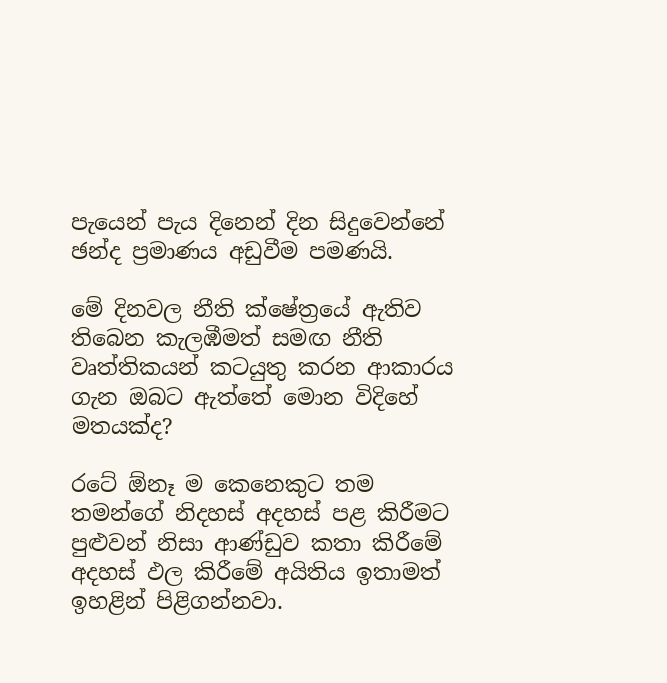පැයෙන් පැය දිනෙන් දින සිදුවෙන්නේ ඡන්ද ප්‍රමාණය අඩුවීම පමණයි.

මේ දිනවල නීති ක්ෂේත්‍රයේ ඇතිව තිබෙන කැලඹීමත් සමඟ නීති වෘත්තිකයන් කටයුතු කරන ආකාරය ගැන ඔබට ඇත්තේ මොන විදිහේ මතයක්ද?

රටේ ඕනෑ ම කෙනෙකුට තම තමන්ගේ නිදහස් අදහස් පළ කිරීමට පුළුවන් නිසා ආණ්ඩුව කතා කිරීමේ අදහස් ඵල කිරීමේ අයිතිය ඉතාමත් ඉහළින් පිළිගන්නවා.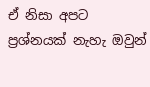ඒ නිසා අපට ප්‍රශ්නයක් නැහැ ඔවුන්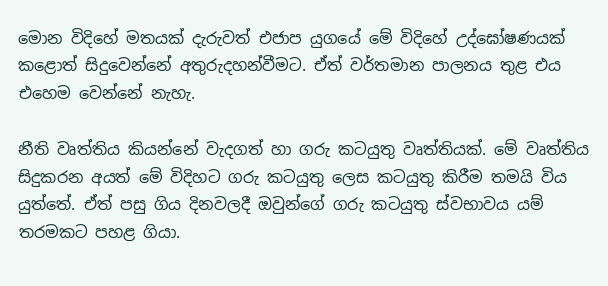මොන විදිහේ මතයක් දැරුවත් එජාප යුගයේ මේ විදිහේ උද්ඝෝෂණයක් කළොත් සිදුවෙන්නේ අතුරුදහන්වීමට. ඒත් වර්තමාන පාලනය තුළ එය එහෙම වෙන්නේ නැහැ.

නීති වෘත්තිය කියන්නේ වැදගත් හා ගරු කටයුතු වෘත්තියක්. මේ වෘත්තිය සිදුකරන අයත් මේ විදිහට ගරු කටයුතු ලෙස කටයුතු කිරීම තමයි විය යුත්තේ. ඒත් පසු ගිය දිනවලදී ඔවුන්ගේ ගරු කටයුතු ස්වභාවය යම් තරමකට පහළ ගියා.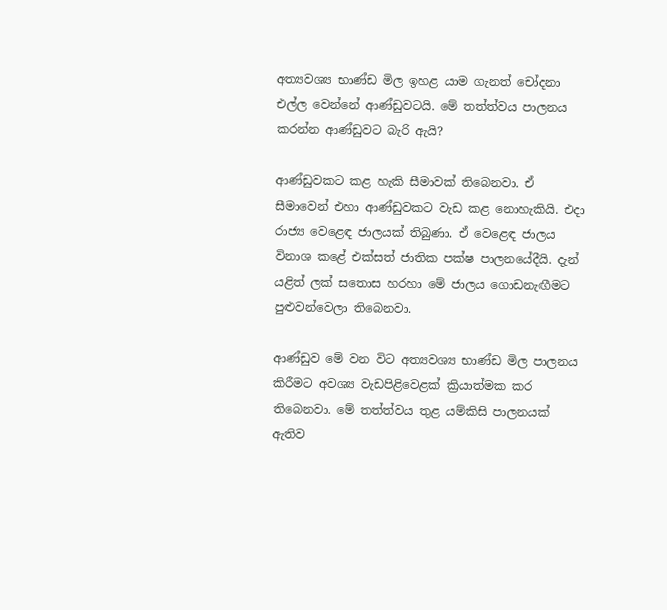අත්‍යවශ්‍ය භාණ්ඩ මිල ඉහළ යාම ගැනත් චෝදනා එල්ල වෙන්නේ ආණ්ඩුවටයි. මේ තත්ත්වය පාලනය කරන්න ආණ්ඩුවට බැරි ඇයි?

ආණ්ඩුවකට කළ හැකි සීමාවක් තිබෙනවා. ඒ සීමාවෙන් එහා ආණ්ඩුවකට වැඩ කළ නොහැකියි. එදා රාජ්‍ය වෙළෙඳ ජාලයක් තිබුණා. ඒ වෙළෙඳ ජාලය විනාශ කළේ එක්සත් ජාතික පක්ෂ පාලනයේදීයි. දැන් යළිත් ලක් සතොස හරහා මේ ජාලය ගොඩනැඟීමට පුළුවන්වෙලා තිබෙනවා.

ආණ්ඩුව මේ වන විට අත්‍යවශ්‍ය භාණ්ඩ මිල පාලනය කිරීමට අවශ්‍ය වැඩපිළිවෙළක් ක්‍රියාත්මක කර තිබෙනවා. මේ තත්ත්වය තුළ යම්කිසි පාලනයක් ඇතිව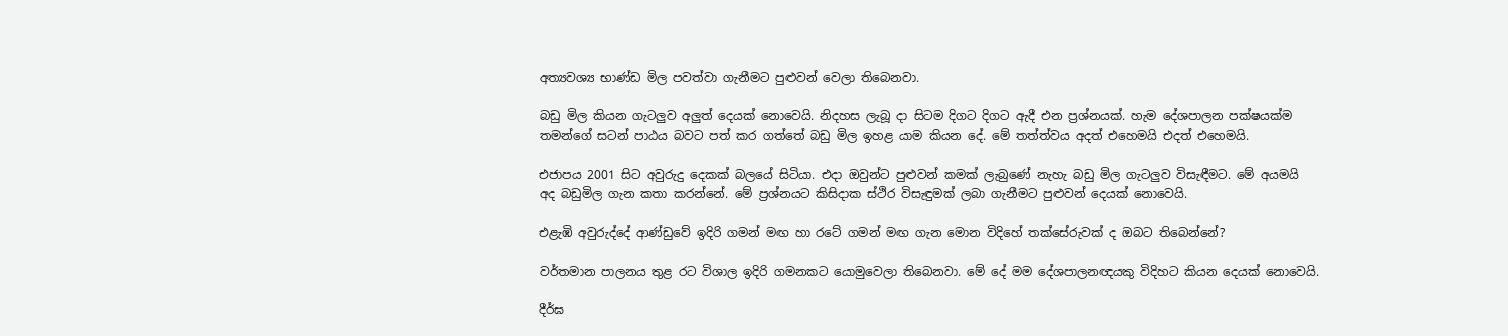අත්‍යවශ්‍ය භාණ්ඩ මිල පවත්වා ගැනීමට පුළුවන් වෙලා තිබෙනවා.

බඩු මිල කියන ගැටලුව අලුත් දෙයක් නොවෙයි. නිදහස ලැබූ දා සිටම දිගට දිගට ඇදී එන ප්‍රශ්නයක්. හැම දේශපාලන පක්ෂයක්ම තමන්ගේ සටන් පාඨය බවට පත් කර ගත්තේ බඩු මිල ඉහළ යාම කියන දේ. මේ තත්ත්වය අදත් එහෙමයි එදත් එහෙමයි.

එජාපය 2001 සිට අවුරුදු දෙකක් බලයේ සිටියා. එදා ඔවුන්ට පුළුවන් කමක් ලැබුණේ නැහැ බඩු මිල ගැටලුව විසැඳීමට. මේ අයමයි අද බඩුමිල ගැන කතා කරන්නේ. මේ ප්‍රශ්නයට කිසිදාක ස්ථිර විසැඳුමක් ලබා ගැනීමට පුළුවන් දෙයක් නොවෙයි.

එළැඹි අවුරුද්දේ ආණ්ඩුවේ ඉදිරි ගමන් මඟ හා රටේ ගමන් මඟ ගැන මොන විදිහේ තක්සේරුවක් ද ඔබට තිබෙන්නේ?

වර්තමාන පාලනය තුළ රට විශාල ඉදිරි ගමනකට යොමුවෙලා තිබෙනවා. මේ දේ මම දේශපාලනඥයකු විදිහට කියන දෙයක් නොවෙයි.

දීර්ඝ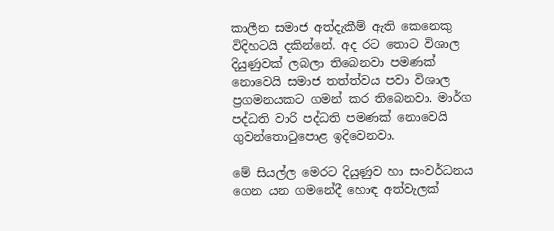කාලීන සමාජ අත්දැකීම් ඇති කෙනෙකු විදිහටයි දකින්නේ. අද රට තොට විශාල දියුණුවක් ලබලා තිබෙනවා පමණක් නොවෙයි සමාජ තත්ත්වය පවා විශාල ප්‍රගමනයකට ගමන් කර තිබෙනවා. මාර්ග පද්ධති වාරි පද්ධති පමණක් නොවෙයි ගුවන්තොටුපොළ ඉදිවෙනවා.

මේ සියල්ල මෙරට දියුණුව හා සංවර්ධනය ගෙන යන ගමනේදී හොඳ අත්වැලක්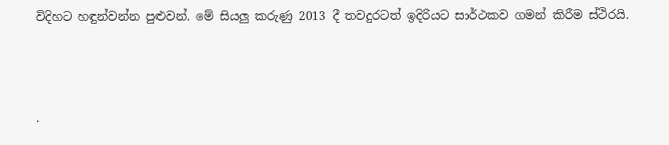විදිහට හඳුන්වන්න පුළුවන්. මේ සියලු කරුණු 2013 දී තවදුරටත් ඉදිරියට සාර්ථකව ගමන් කිරීම ස්ථිරයි.



.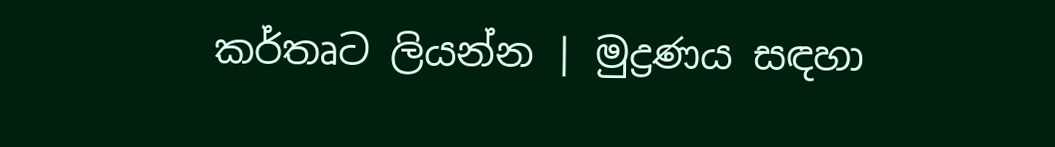කර්තෘට ලියන්න | මුද්‍රණය සඳහා